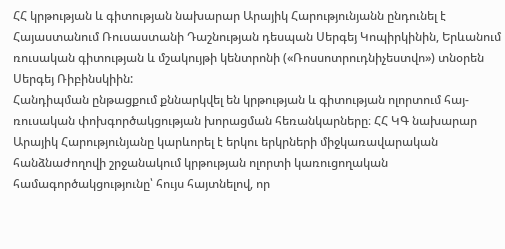ՀՀ կրթության և գիտության նախարար Արայիկ Հարությունյանն ընդունել է Հայաստանում Ռուսաստանի Դաշնության դեսպան Սերգեյ Կոպիրկինին, Երևանում ռուսական գիտության և մշակույթի կենտրոնի («Ռոսսոտրուդնիչեստվո») տնօրեն Սերգեյ Ռիբինսկիին:
Հանդիպման ընթացքում քննարկվել են կրթության և գիտության ոլորտում հայ-ռուսական փոխգործակցության խորացման հեռանկարները։ ՀՀ ԿԳ նախարար Արայիկ Հարությունյանը կարևորել է երկու երկրների միջկառավարական հանձնաժողովի շրջանակում կրթության ոլորտի կառուցողական համագործակցությունը՝ հույս հայտնելով, որ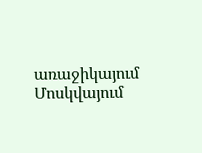առաջիկայում Մոսկվայում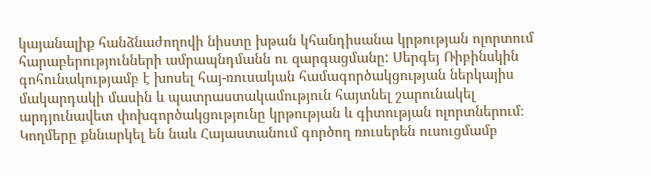կայանալիք հանձնաժողովի նիստը խթան կհանդիսանա կրթության ոլորտում հարաբերությունների ամրապնդմանն ու զարգացմանը: Սերգեյ Ռիբինսկին գոհունակությամբ է խոսել հայ-ռուսական համագործակցության ներկայիս մակարդակի մասին և պատրաստակամություն հայտնել շարունակել արդյունավետ փոխգործակցությունը կրթության և գիտության ոլորտներում։
Կողմերը քննարկել են նաև Հայաստանում գործող ռուսերեն ուսուցմամբ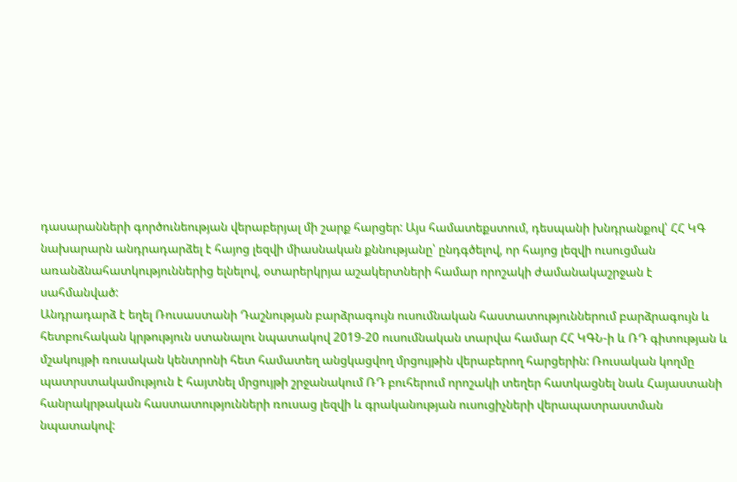դասարանների գործունեության վերաբերյալ մի շարք հարցեր: Այս համատեքստում, դեսպանի խնդրանքով՝ ՀՀ ԿԳ նախարարն անդրադարձել է հայոց լեզվի միասնական քննությանը՝ ընդգծելով, որ հայոց լեզվի ուսուցման առանձնահատկություններից ելնելով, օտարերկրյա աշակերտների համար որոշակի ժամանակաշրջան է սահմանված:
Անդրադարձ է եղել Ռուսաստանի Դաշնության բարձրագույն ուսումնական հաստատություններում բարձրագույն և հետբուհական կրթություն ստանալու նպատակով 2019-20 ուսումնական տարվա համար ՀՀ ԿԳՆ-ի և ՌԴ գիտության և մշակույթի ռուսական կենտրոնի հետ համատեղ անցկացվող մրցույթին վերաբերող հարցերին: Ռուսական կողմը պատրստակամություն է հայտնել մրցույթի շրջանակում ՌԴ բուհերում որոշակի տեղեր հատկացնել նաև Հայաստանի հանրակրթական հաստատությունների ռուսաց լեզվի և գրականության ուսուցիչների վերապատրաստման նպատակով: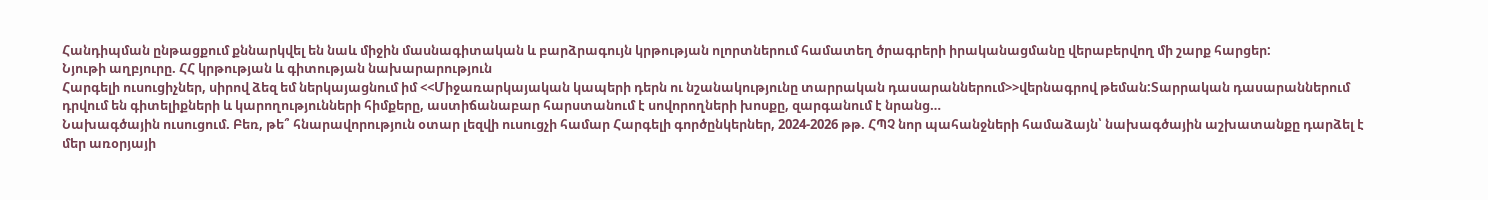Հանդիպման ընթացքում քննարկվել են նաև միջին մասնագիտական և բարձրագույն կրթության ոլորտներում համատեղ ծրագրերի իրականացմանը վերաբերվող մի շարք հարցեր:
Նյութի աղբյուրը. ՀՀ կրթության և գիտության նախարարություն
Հարգելի ուսուցիչներ, սիրով ձեզ եմ ներկայացնում իմ <<Միջառարկայական կապերի դերն ու նշանակությունը տարրական դասարաններում>>վերնագրով թեման:Տարրական դասարաններում դրվում են գիտելիքների և կարողությունների հիմքերը, աստիճանաբար հարստանում է սովորողների խոսքը, զարգանում է նրանց…
Նախագծային ուսուցում. Բեռ, թե՞ հնարավորություն օտար լեզվի ուսուցչի համար Հարգելի գործընկերներ, 2024-2026 թթ. ՀՊՉ նոր պահանջների համաձայն՝ նախագծային աշխատանքը դարձել է մեր առօրյայի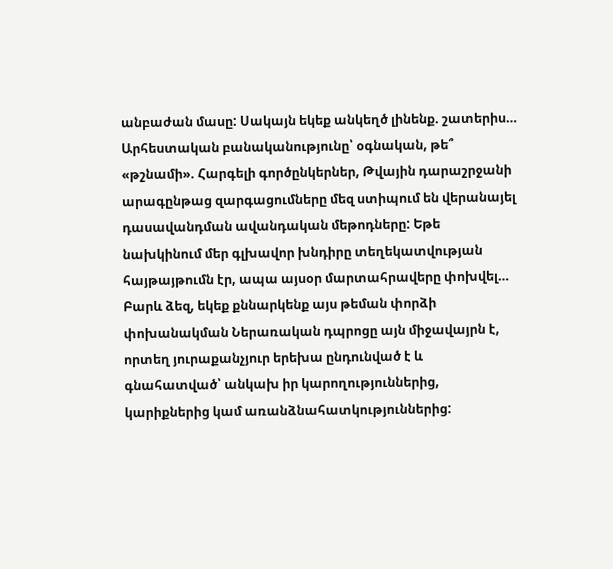անբաժան մասը: Սակայն եկեք անկեղծ լինենք. շատերիս…
Արհեստական բանականությունը՝ օգնական, թե՞ «թշնամի». Հարգելի գործընկերներ, Թվային դարաշրջանի արագընթաց զարգացումները մեզ ստիպում են վերանայել դասավանդման ավանդական մեթոդները: Եթե նախկինում մեր գլխավոր խնդիրը տեղեկատվության հայթայթումն էր, ապա այսօր մարտահրավերը փոխվել…
Բարև ձեզ, եկեք քննարկենք այս թեման փորձի փոխանակման Ներառական դպրոցը այն միջավայրն է, որտեղ յուրաքանչյուր երեխա ընդունված է և գնահատված՝ անկախ իր կարողություններից, կարիքներից կամ առանձնահատկություններից: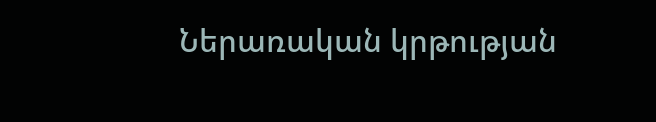Ներառական կրթության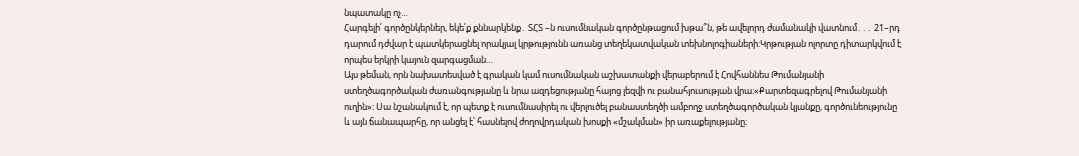նպատակը ոչ…
Հարգելի՛ գործընկերներ, եկե՛ք քննարկենք․ ՏՀՏ –ն ուսումնական գործընթացում խթա՞ն, թե ավելորդ ժամանակի վատնում․․․ 21–րդ դարում դժվար է պատկերացնել որակյալ կրթությունն առանց տեղեկատվական տեխնոլոգիաների:Կրթության ոլորտը դիտարկվում է որպես երկրի կայուն զարգացման…
Այս թեման, որն նախատեսված է գրական կամ ուսումնական աշխատանքի վերաբերում է Հովհաննես Թումանյանի ստեղծագործական ժառանգությանը և նրա ազդեցությանը հայոց լեզվի ու բանահյուսության վրա։«Քարտեզագրելով Թումանյանի ուղին»: Սա նշանակում է, որ պետք է ուսումնասիրել ու վերլուծել բանաստեղծի ամբողջ ստեղծագործական կյանքը, գործունեությունը և այն ճանապարհը, որ անցել է՝ հասնելով ժողովրդական խոսքի «մշակման» իր առաքելությանը։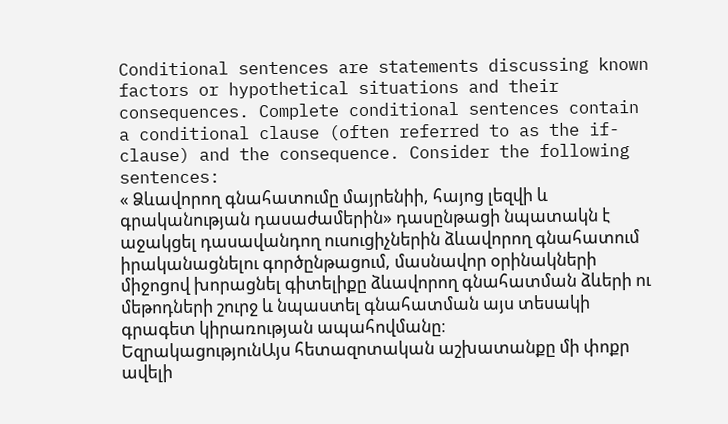Conditional sentences are statements discussing known factors or hypothetical situations and their consequences. Complete conditional sentences contain a conditional clause (often referred to as the if-clause) and the consequence. Consider the following sentences:
« Ձևավորող գնահատումը մայրենիի, հայոց լեզվի և գրականության դասաժամերին» դասընթացի նպատակն է աջակցել դասավանդող ուսուցիչներին ձևավորող գնահատում իրականացնելու գործընթացում, մասնավոր օրինակների միջոցով խորացնել գիտելիքը ձևավորող գնահատման ձևերի ու մեթոդների շուրջ և նպաստել գնահատման այս տեսակի գրագետ կիրառության ապահովմանը։
ԵզրակացությունԱյս հետազոտական աշխատանքը մի փոքր ավելի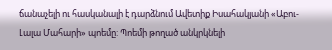ճանաչելի ու հասկանալի է դարձնում Ավետիք Իսահակյանի «Աբու-Լալա Մահարի» պոեմը: Պոեմի թողած անկրկնելի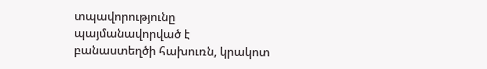տպավորությունը պայմանավորված է բանաստեղծի հախուռն, կրակոտ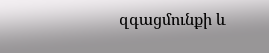զգացմունքի և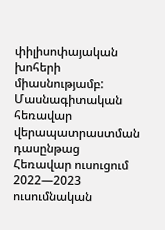փիլիսոփայական խոհերի միասնությամբ:
Մասնագիտական հեռավար վերապատրաստման դասընթաց
Հեռավար ուսուցում 2022—2023 ուսումնական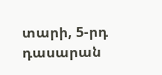տարի, 5-րդ դասարան